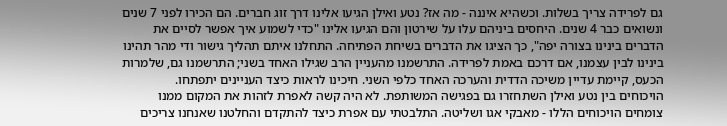גם לפרידה צריך בשלות. וכשהיא איננה - מה אז? נטע ואילן הגיעו אלינו דרך זוג חברים. הם הכירו לפני 7 שנים ונשואים כבר 4 שנים. היחסים ביניהם עלו על שירטון והם הגיעו אלינו "כדי לשמוע איך אפשר לסיים את הדברים בינינו בצורה יפה", כך הציגו את הדברים בשיחת הפתיחה. התחלנו איתם תהליך גישור ודי מהר תהינו בינינו לבין עצמנו, אם דרכם באמת לפרידה. התרשמנו מהעניין הרב שגילו האחד בשני; התרשמנו גם, שלמרות הכעס, קיימת עדיין משיכה הדדית והערכה האחד כלפי השני. חיכינו לראות כיצד העניינים יתפתחו.
הויכוחים בין נטע ואילן השתחזרו גם בפגישה המשותפת. לא היה קשה לאפרת לזהות את המקום ממנו צומחים הויכוחים הללו - מאבקי אגו ושליטה. התלבטתי עם אפרת כיצד להתקדם והחלטנו שאנחנו צריכים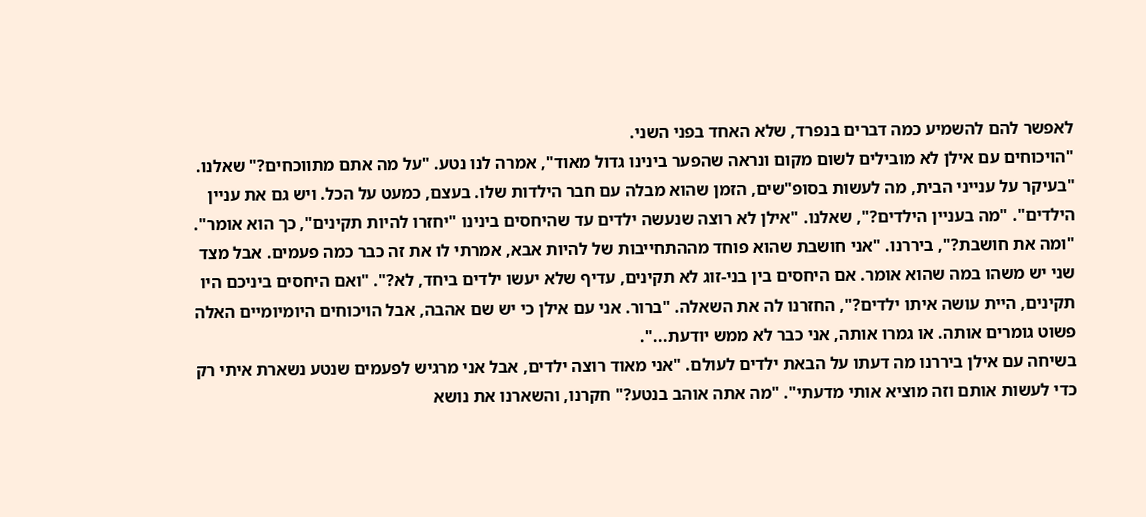לאפשר להם להשמיע כמה דברים בנפרד, שלא האחד בפני השני.
"הויכוחים עם אילן לא מובילים לשום מקום ונראה שהפער בינינו גדול מאוד", אמרה לנו נטע. "על מה אתם מתווכחים?" שאלנו. "בעיקר על ענייני הבית, מה לעשות בסופ"שים, הזמן שהוא מבלה עם חבר הילדות שלו. בעצם, כמעט על הכל. ויש גם את עניין הילדים". "מה בעניין הילדים?", שאלנו. "אילן לא רוצה שנעשה ילדים עד שהיחסים בינינו "יחזרו להיות תקינים", כך הוא אומר". "ומה את חושבת?", ביררנו. "אני חושבת שהוא פוחד מההתחייבות של להיות אבא, אמרתי לו את זה כבר כמה פעמים. אבל מצד שני יש משהו במה שהוא אומר. אם היחסים בין בני-זוג לא תקינים, עדיף שלא יעשו ילדים ביחד, לא?". "ואם היחסים ביניכם היו תקינים, היית עושה איתו ילדים?", החזרנו לה את השאלה. "ברור. אני עם אילן כי יש שם אהבה, אבל הויכוחים היומיומיים האלה פשוט גומרים אותה. או גמרו אותה, אני כבר לא ממש יודעת...".
בשיחה עם אילן ביררנו מה דעתו על הבאת ילדים לעולם. "אני מאוד רוצה ילדים, אבל אני מרגיש לפעמים שנטע נשארת איתי רק כדי לעשות אותם וזה מוציא אותי מדעתי". "מה אתה אוהב בנטע?" חקרנו, והשארנו את נושא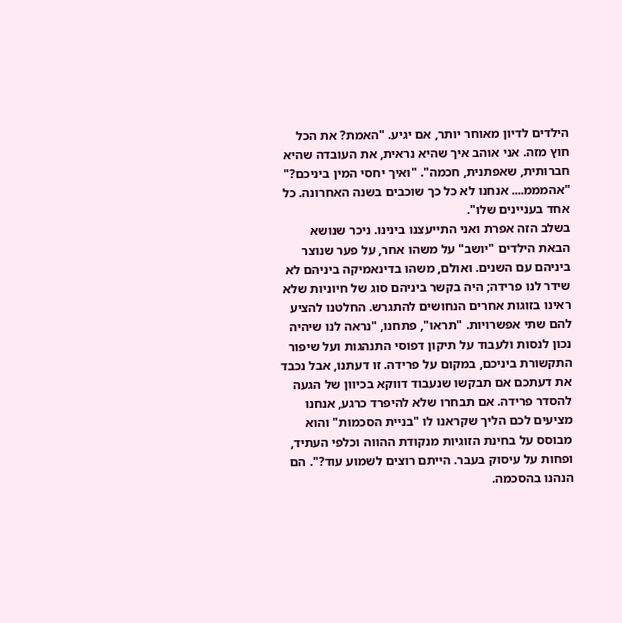הילדים לדיון מאוחר יותר, אם יגיע. "האמת? את הכל חוץ מזה. אני אוהב איך שהיא נראית, את העובדה שהיא חברותית, שאפתנית, חכמה". "ואיך יחסי המין ביניכם?" "אהמממ.... אנחנו לא כל כך שוכבים בשנה האחרונה. כל אחד בעניינים שלו".
בשלב הזה אפרת ואני התייעצנו בינינו. ניכר שנושא הבאת הילדים "יושב" על משהו אחר, על פער שנוצר ביניהם עם השנים. ואולם, משהו בדינאמיקה ביניהם לא שידר לנו פרידה; היה בקשר ביניהם סוג של חיוניות שלא ראינו בזוגות אחרים הנחושים להתגרש. החלטנו להציע להם שתי אפשרויות. "תראו", פתחנו, "נראה לנו שיהיה נכון לנסות ולעבוד על תיקון דפוסי התנהגות ועל שיפור התקשורת ביניכם, במקום על פרידה. זו דעתנו, אבל נכבד את דעתכם אם תבקשו שנעבוד דווקא בכיוון של הגעה להסדר פרידה. אם תבחרו שלא להיפרד כרגע, אנחנו מציעים לכם הליך שקראנו לו "בניית הסכמות" והוא מבוסס על בחינת הזוגיות מנקודת ההווה וכלפי העתיד, ופחות על עיסוק בעבר. הייתם רוצים לשמוע עוד?". הם הנהנו בהסכמה.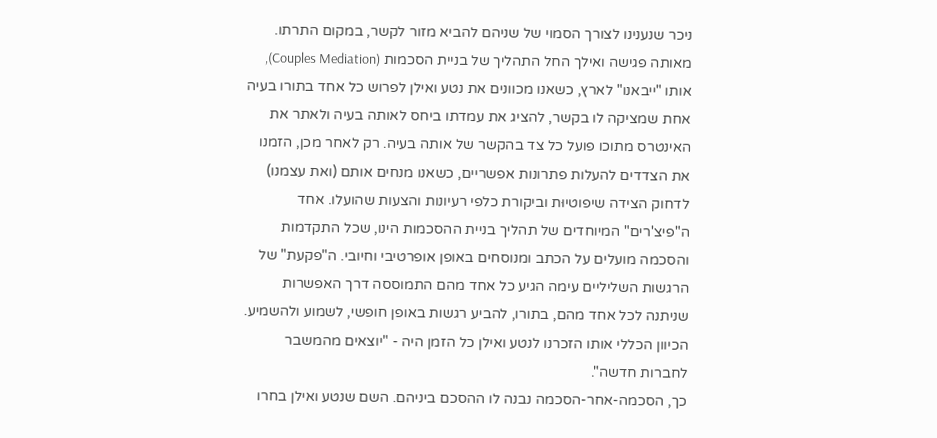ניכר שנענינו לצורך הסמוי של שניהם להביא מזור לקשר, במקום התרתו.
מאותה פגישה ואילך החל התהליך של בניית הסכמות (Couples Mediation), אותו "ייבאנו" לארץ, כשאנו מכוונים את נטע ואילן לפרוש כל אחד בתורו בעיה אחת שמציקה לו בקשר, להציג את עמדתו ביחס לאותה בעיה ולאתר את האינטרס מתוכו פועל כל צד בהקשר של אותה בעיה. רק לאחר מכן, הזמנו את הצדדים להעלות פתרונות אפשריים, כשאנו מנחים אותם (ואת עצמנו) לדחוק הצידה שיפוטיוּת וביקורת כלפי רעיונות והצעות שהועלו. אחד ה"פיצ'רים" המיוחדים של תהליך בניית ההסכמות הינו, שכל התקדמות והסכמה מועלים על הכתב ומנוסחים באופן אופרטיבי וחיובי. ה"פקעת" של הרגשות השליליים עימה הגיע כל אחד מהם התמוססה דרך האפשרות שניתנה לכל אחד מהם, בתורו, להביע רגשות באופן חופשי, לשמוע ולהשמיע. הכיוון הכללי אותו הזכרנו לנטע ואילן כל הזמן היה - "יוצאים מהמשבר לחברות חדשה".
כך, הסכמה-אחר-הסכמה נבנה לו ההסכם ביניהם. השם שנטע ואילן בחרו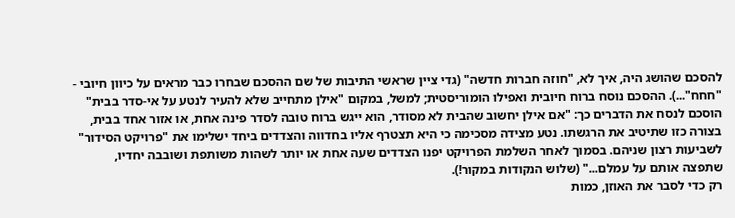להסכם שהושג היה, איך לא, "חוזה חברות חדשה" (גדי ציין שראשי התיבות של שם ההסכם שבחרו כבר מראים על כיוון חיובי - "חחח"...). ההסכם נוסח ברוח חיובית ואפילו הומוריסטית; למשל, במקום "אילן מתחייב שלא להעיר לנטע על אי-סדר בבית" הוסכם לנסח את הדברים כך: "אם אילן יחשוב שהבית לא מסודר, הוא ייגש ברוח טובה לסדר פינה אחת, או אזור אחד בבית, בצורה כזו שתיטיב את הרגשתו. נטע מצידה מסכימה כי היא תצטרף אליו בחדווה והצדדים ביחד ישלימו את "פרויקט הסידור" לשביעות רצון שניהם. בסמוך לאחר השלמת הפרויקט יפנו הצדדים שעה אחת או יותר לשהות משותפת ושובבה יחדיו, שתפצה אותם על עמלם..." (שלוש הנקודות במקור!).
רק כדי לסבר את האוזן, כמות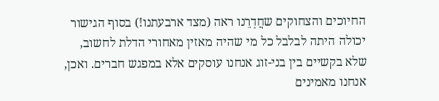החיוכים והצחוקים שחֲדְרֵנו ראה (מצד ארבעתנו!) בסוף הגישור יכולה היתה לבלבל כל מי שהיה מאזין מאחורי הדלת לחשוב, שלא בקשיים בין בני-זוג אנחנו עוסקים אלא במפגש חברים. ואכן, אנחנו מאמינים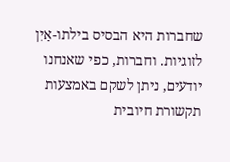שחברות היא הבסיס בילתו-אַיִן לזוגיות. וחברות, כפי שאנחנו יודעים, ניתן לשקם באמצעות תקשורת חיובית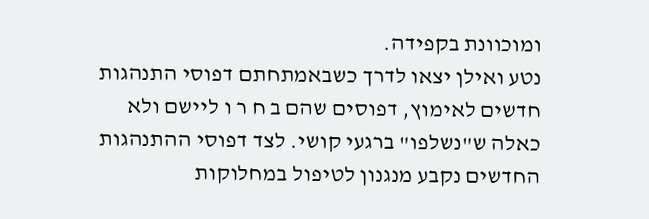ומוכוונת בקפידה.
נטע ואילן יצאו לדרך כשבאמתחתם דפוסי התנהגות חדשים לאימוץ, דפוסים שהם ב ח ר ו ליישם ולא כאלה ש"נשלפו" ברגעי קושי. לצד דפוסי ההתנהגות החדשים נקבע מנגנון לטיפול במחלוקות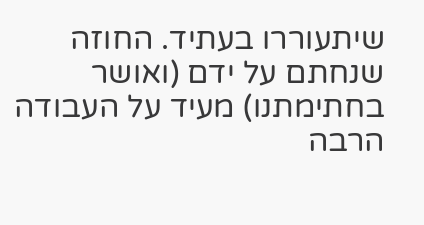שיתעוררו בעתיד. החוזה שנחתם על ידם (ואושר בחתימתנו) מעיד על העבודה הרבה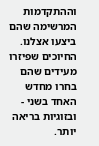וההתקדמות המרשימה שהם ביצעו אצלנו. החיוכים שפיזרו מעידים שהם בחרו מחדש האחד בשני - ובזוגיות בריאה יותר.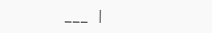___ |